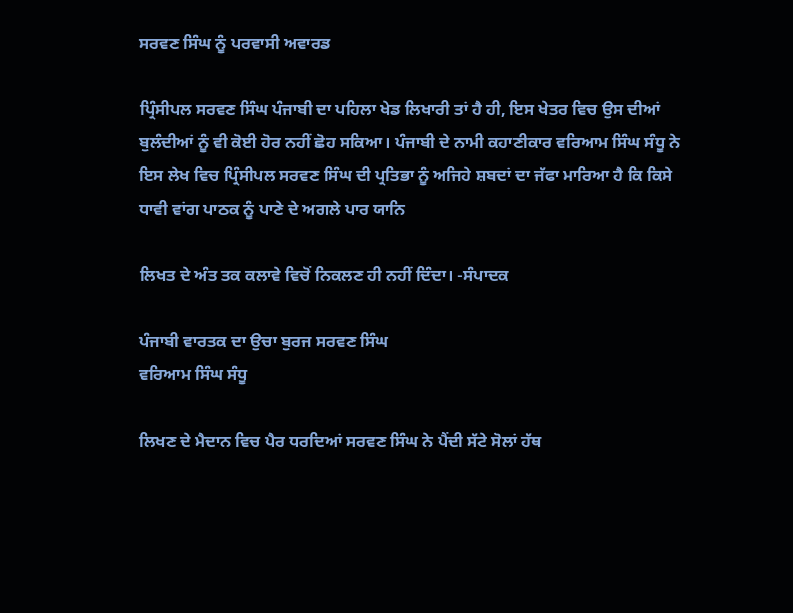ਸਰਵਣ ਸਿੰਘ ਨੂੰ ਪਰਵਾਸੀ ਅਵਾਰਡ

ਪ੍ਰਿੰਸੀਪਲ ਸਰਵਣ ਸਿੰਘ ਪੰਜਾਬੀ ਦਾ ਪਹਿਲਾ ਖੇਡ ਲਿਖਾਰੀ ਤਾਂ ਹੈ ਹੀ, ਇਸ ਖੇਤਰ ਵਿਚ ਉਸ ਦੀਆਂ ਬੁਲੰਦੀਆਂ ਨੂੰ ਵੀ ਕੋਈ ਹੋਰ ਨਹੀਂ ਛੋਹ ਸਕਿਆ। ਪੰਜਾਬੀ ਦੇ ਨਾਮੀ ਕਹਾਣੀਕਾਰ ਵਰਿਆਮ ਸਿੰਘ ਸੰਧੂ ਨੇ ਇਸ ਲੇਖ ਵਿਚ ਪ੍ਰਿੰਸੀਪਲ ਸਰਵਣ ਸਿੰਘ ਦੀ ਪ੍ਰਤਿਭਾ ਨੂੰ ਅਜਿਹੇ ਸ਼ਬਦਾਂ ਦਾ ਜੱਫਾ ਮਾਰਿਆ ਹੈ ਕਿ ਕਿਸੇ ਧਾਵੀ ਵਾਂਗ ਪਾਠਕ ਨੂੰ ਪਾਣੇ ਦੇ ਅਗਲੇ ਪਾਰ ਯਾਨਿ

ਲਿਖਤ ਦੇ ਅੰਤ ਤਕ ਕਲਾਵੇ ਵਿਚੋਂ ਨਿਕਲਣ ਹੀ ਨਹੀਂ ਦਿੰਦਾ। -ਸੰਪਾਦਕ

ਪੰਜਾਬੀ ਵਾਰਤਕ ਦਾ ਉਚਾ ਬੁਰਜ ਸਰਵਣ ਸਿੰਘ
ਵਰਿਆਮ ਸਿੰਘ ਸੰਧੂ

ਲਿਖਣ ਦੇ ਮੈਦਾਨ ਵਿਚ ਪੈਰ ਧਰਦਿਆਂ ਸਰਵਣ ਸਿੰਘ ਨੇ ਪੈਂਦੀ ਸੱਟੇ ਸੋਲਾਂ ਹੱਥ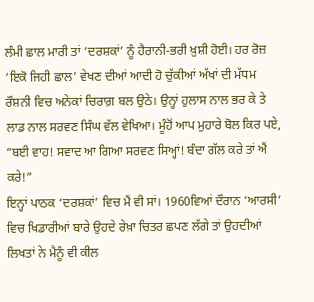ਲੰਮੀ ਛਾਲ ਮਾਰੀ ਤਾਂ ‘ਦਰਸ਼ਕਾਂ’ ਨੂੰ ਹੈਰਾਨੀ-ਭਰੀ ਖ਼ੁਸ਼ੀ ਹੋਈ। ਹਰ ਰੋਜ਼ ‘ਇਕੋ ਜਿਹੀ ਛਾਲ’ ਵੇਖਣ ਦੀਆਂ ਆਦੀ ਹੋ ਚੁੱਕੀਆਂ ਅੱਖਾਂ ਦੀ ਮੱਧਮ ਰੌਸ਼ਨੀ ਵਿਚ ਅਨੇਕਾਂ ਚਿਰਾਗ਼ ਬਲ ਉਠੇ। ਉਨ੍ਹਾਂ ਹੁਲਾਸ ਨਾਲ ਭਰ ਕੇ ਤੇ ਲਾਡ ਨਾਲ ਸਰਵਣ ਸਿੰਘ ਵੱਲ ਵੇਖਿਆ। ਮੂੰਹੋਂ ਆਪ ਮੁਹਾਰੇ ਬੋਲ ਕਿਰ ਪਏ, “ਬਈ ਵਾਹ! ਸਵਾਦ ਆ ਗਿਆ ਸਰਵਣ ਸਿਅ੍ਹਾਂ! ਬੰਦਾ ਗੱਲ ਕਰੇ ਤਾਂ ਐਂ ਕਰੇ!”
ਇਨ੍ਹਾਂ ਪਾਠਕ ‘ਦਰਸ਼ਕਾਂ’ ਵਿਚ ਮੈਂ ਵੀ ਸਾਂ। 1960ਵਿਆਂ ਦੌਰਾਨ ‘ਆਰਸੀ’ ਵਿਚ ਖਿਡਾਰੀਆਂ ਬਾਰੇ ਉਹਦੇ ਰੇਖ਼ਾ ਚਿਤਰ ਛਪਣ ਲੱਗੇ ਤਾਂ ਉਹਦੀਆਂ ਲਿਖਤਾਂ ਨੇ ਮੈਨੂੰ ਵੀ ਕੀਲ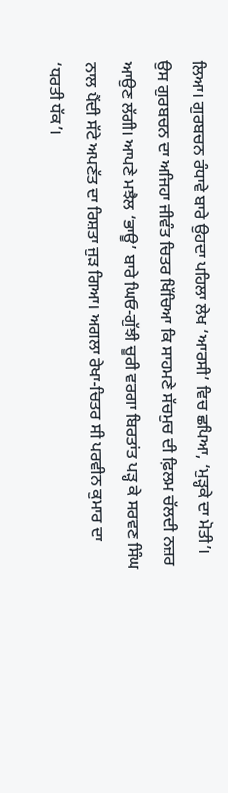ਲਿਆ। ਗੁਰਬਚਨ ਰੰਧਾਵੇ ਬਾਰੇ ਉਹਦਾ ਪਹਿਲਾ ਲੇਖ ‘ਆਰਸੀ’ ਵਿਚ ਛਪਿਆ, ‘ਮੁੜ੍ਹਕੇ ਦਾ ਮੋਤੀ’। ਉਸ ਗੁਰਬਚਨ ਦਾ ਅਜਿਹਾ ਜੀਵੰਤ ਚਿਤਰ ਖਿੱਚਿਆ ਕਿ ਸਾਹਮਣੇ ਸੱਚਮੁਚ ਦੀ ਫ਼ਿਲਮ ਚੱਲਦੀ ਨਜ਼ਰ ਆਉਣ ਲੱਗੀ। ਆਪਣੇ ਮਝੈਲ ‘ਭਾਊ’ ਬਾਰੇ ਘਿਓ-ਗੁੱਝੀ ਚੂਰੀ ਵਰਗਾ ਬਿਰਤਾਂਤ ਪੜ੍ਹ ਕੇ ਸਰਵਣ ਸਿੰਘ ਨਾਲ ਪੈਂਦੀ ਸੱਟੇ ਅਪਣੱਤ ਦਾ ਰਿਸ਼ਤਾ ਜੁੜ ਗਿਆ। ਅਗਲਾ ਰੇਖਾ-ਚਿਤਰ ਸੀ ਪਰਵੀਨ ਕੁਮਾਰ ਦਾ ‘ਧਰਤੀ ਧੱਕ’।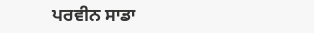ਪਰਵੀਨ ਸਾਡਾ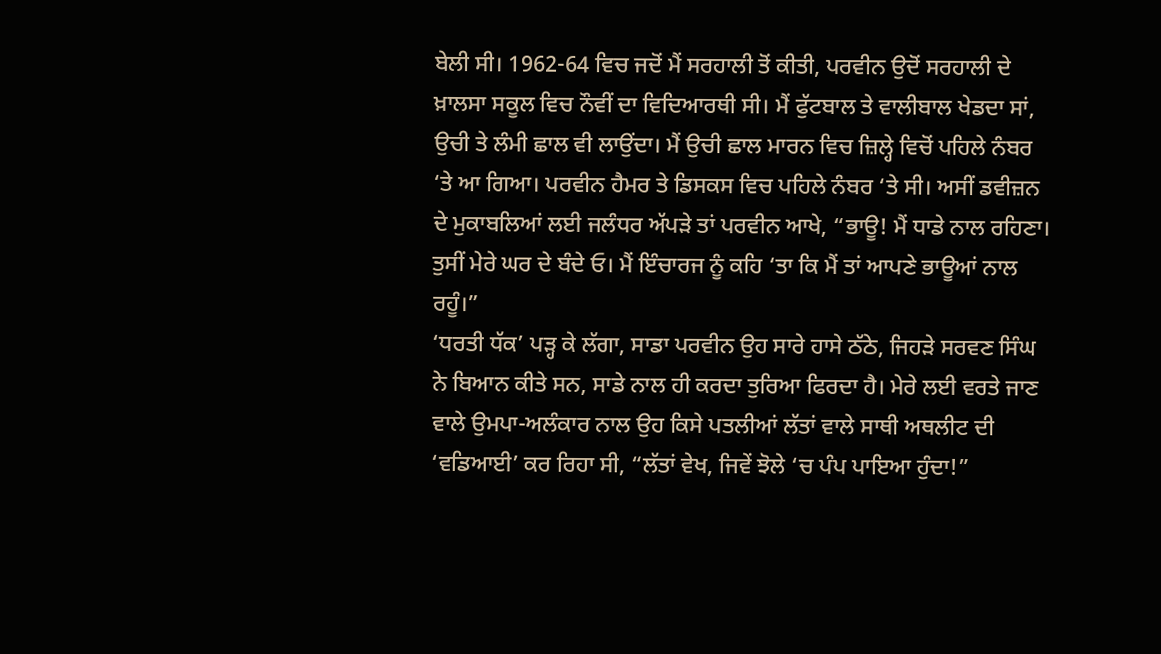ਬੇਲੀ ਸੀ। 1962-64 ਵਿਚ ਜਦੋਂ ਮੈਂ ਸਰਹਾਲੀ ਤੋਂ ਕੀਤੀ, ਪਰਵੀਨ ਉਦੋਂ ਸਰਹਾਲੀ ਦੇ ਖ਼ਾਲਸਾ ਸਕੂਲ ਵਿਚ ਨੌਵੀਂ ਦਾ ਵਿਦਿਆਰਥੀ ਸੀ। ਮੈਂ ਫੁੱਟਬਾਲ ਤੇ ਵਾਲੀਬਾਲ ਖੇਡਦਾ ਸਾਂ, ਉਚੀ ਤੇ ਲੰਮੀ ਛਾਲ ਵੀ ਲਾਉਂਦਾ। ਮੈਂ ਉਚੀ ਛਾਲ ਮਾਰਨ ਵਿਚ ਜ਼ਿਲ੍ਹੇ ਵਿਚੋਂ ਪਹਿਲੇ ਨੰਬਰ ‘ਤੇ ਆ ਗਿਆ। ਪਰਵੀਨ ਹੈਮਰ ਤੇ ਡਿਸਕਸ ਵਿਚ ਪਹਿਲੇ ਨੰਬਰ ‘ਤੇ ਸੀ। ਅਸੀਂ ਡਵੀਜ਼ਨ ਦੇ ਮੁਕਾਬਲਿਆਂ ਲਈ ਜਲੰਧਰ ਅੱਪੜੇ ਤਾਂ ਪਰਵੀਨ ਆਖੇ, “ਭਾਊ! ਮੈਂ ਧਾਡੇ ਨਾਲ ਰਹਿਣਾ। ਤੁਸੀਂ ਮੇਰੇ ਘਰ ਦੇ ਬੰਦੇ ਓ। ਮੈਂ ਇੰਚਾਰਜ ਨੂੰ ਕਹਿ ‘ਤਾ ਕਿ ਮੈਂ ਤਾਂ ਆਪਣੇ ਭਾਊਆਂ ਨਾਲ ਰਹੂੰ।”
‘ਧਰਤੀ ਧੱਕ’ ਪੜ੍ਹ ਕੇ ਲੱਗਾ, ਸਾਡਾ ਪਰਵੀਨ ਉਹ ਸਾਰੇ ਹਾਸੇ ਠੱਠੇ, ਜਿਹੜੇ ਸਰਵਣ ਸਿੰਘ ਨੇ ਬਿਆਨ ਕੀਤੇ ਸਨ, ਸਾਡੇ ਨਾਲ ਹੀ ਕਰਦਾ ਤੁਰਿਆ ਫਿਰਦਾ ਹੈ। ਮੇਰੇ ਲਈ ਵਰਤੇ ਜਾਣ ਵਾਲੇ ਉਮਪਾ-ਅਲੰਕਾਰ ਨਾਲ ਉਹ ਕਿਸੇ ਪਤਲੀਆਂ ਲੱਤਾਂ ਵਾਲੇ ਸਾਥੀ ਅਥਲੀਟ ਦੀ ‘ਵਡਿਆਈ’ ਕਰ ਰਿਹਾ ਸੀ, “ਲੱਤਾਂ ਵੇਖ, ਜਿਵੇਂ ਝੋਲੇ ‘ਚ ਪੰਪ ਪਾਇਆ ਹੁੰਦਾ!”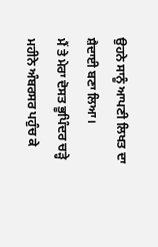ਉਹਨੇ ਸਾਨੂੰ ਆਪਣੀ ਲਿਖਤ ਦਾ ਸ਼ੈਦਾਈ ਬਣਾ ਲਿਆ।
ਮੈਂ ਤੇ ਮੇਰਾ ਦੋਸਤ ਭੂਪਿੰਦਰ ਚੜ੍ਹੇ ਮਹੀਨੇ ਅੰਬਰਸਰ ਪਹੁੰਚ ਕੇ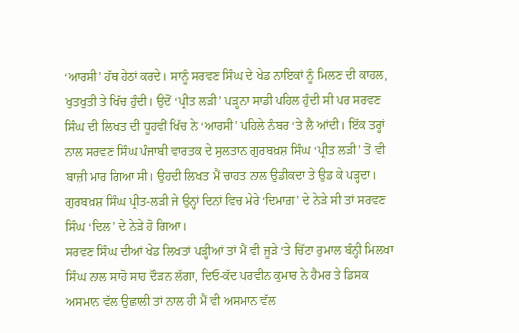‘ਆਰਸੀ’ ਹੱਥ ਹੇਠਾਂ ਕਰਦੇ। ਸਾਨੂੰ ਸਰਵਣ ਸਿੰਘ ਦੇ ਖੇਡ ਨਾਇਕਾਂ ਨੂੰ ਮਿਲਣ ਦੀ ਕਾਹਲ, ਖੁਤਖੁਤੀ ਤੇ ਖਿੱਚ ਹੁੰਦੀ। ਉਦੋਂ ‘ਪ੍ਰੀਤ ਲੜੀ’ ਪੜ੍ਹਨਾ ਸਾਡੀ ਪਹਿਲ ਹੁੰਦੀ ਸੀ ਪਰ ਸਰਵਣ ਸਿੰਘ ਦੀ ਲਿਖਤ ਦੀ ਧੂਹਵੀਂ ਖਿੱਚ ਨੇ ‘ਆਰਸੀ’ ਪਹਿਲੇ ਨੰਬਰ ‘ਤੇ ਲੈ ਆਂਦੀ। ਇੱਕ ਤਰ੍ਹਾਂ ਨਾਲ ਸਰਵਣ ਸਿੰਘ ਪੰਜਾਬੀ ਵਾਰਤਕ ਦੇ ਸੁਲਤਾਨ ਗੁਰਬਖ਼ਸ਼ ਸਿੰਘ ‘ਪ੍ਰੀਤ ਲੜੀ’ ਤੋਂ ਵੀ ਬਾਜ਼ੀ ਮਾਰ ਗਿਆ ਸੀ। ਉਹਦੀ ਲਿਖਤ ਮੈਂ ਚਾਹਤ ਨਾਲ ਉਡੀਕਦਾ ਤੇ ਉਡ ਕੇ ਪੜ੍ਹਦਾ। ਗੁਰਬਖ਼ਸ਼ ਸਿੰਘ ਪ੍ਰੀਤ-ਲੜੀ ਜੇ ਉਨ੍ਹਾਂ ਦਿਨਾਂ ਵਿਚ ਮੇਰੇ ‘ਦਿਮਾਗ਼’ ਦੇ ਨੇੜੇ ਸੀ ਤਾਂ ਸਰਵਣ ਸਿੰਘ ‘ਦਿਲ’ ਦੇ ਨੇੜੇ ਹੋ ਗਿਆ।
ਸਰਵਣ ਸਿੰਘ ਦੀਆਂ ਖੇਡ ਲਿਖਤਾਂ ਪੜ੍ਹੀਆਂ ਤਾਂ ਮੈਂ ਵੀ ਜੂੜੇ ‘ਤੇ ਚਿੱਟਾ ਰੁਮਾਲ ਬੰਨ੍ਹੀ ਮਿਲਖਾ ਸਿੰਘ ਨਾਲ ਸਾਹੋ ਸਾਹ ਦੌੜਨ ਲੱਗਾ, ਦਿਓ-ਕੱਦ ਪਰਵੀਨ ਕੁਮਾਰ ਨੇ ਹੈਮਰ ਤੇ ਡਿਸਕ ਅਸਮਾਨ ਵੱਲ ਉਛਾਲੀ ਤਾਂ ਨਾਲ ਹੀ ਮੈਂ ਵੀ ਅਸਮਾਨ ਵੱਲ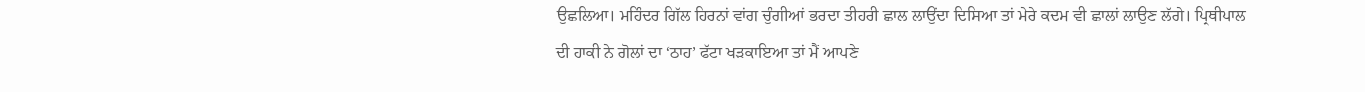ਉਛਲਿਆ। ਮਹਿੰਦਰ ਗਿੱਲ ਹਿਰਨਾਂ ਵਾਂਗ ਚੁੰਗੀਆਂ ਭਰਦਾ ਤੀਹਰੀ ਛਾਲ ਲਾਉਂਦਾ ਦਿਸਿਆ ਤਾਂ ਮੇਰੇ ਕਦਮ ਵੀ ਛਾਲਾਂ ਲਾਉਣ ਲੱਗੇ। ਪ੍ਰਿਥੀਪਾਲ ਦੀ ਹਾਕੀ ਨੇ ਗੋਲਾਂ ਦਾ ‘ਠਾਹ’ ਫੱਟਾ ਖੜਕਾਇਆ ਤਾਂ ਮੈਂ ਆਪਣੇ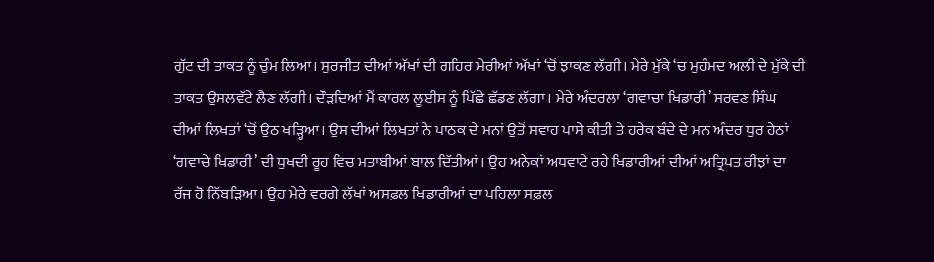ਗੁੱਟ ਦੀ ਤਾਕਤ ਨੂੰ ਚੁੰਮ ਲਿਆ। ਸੁਰਜੀਤ ਦੀਆਂ ਅੱਖਾਂ ਦੀ ਗਹਿਰ ਮੇਰੀਆਂ ਅੱਖਾਂ ‘ਚੋਂ ਝਾਕਣ ਲੱਗੀ। ਮੇਰੇ ਮੁੱਕੇ ‘ਚ ਮੁਹੰਮਦ ਅਲੀ ਦੇ ਮੁੱਕੇ ਦੀ ਤਾਕਤ ਉਸਲਵੱਟੇ ਲੈਣ ਲੱਗੀ। ਦੌੜਦਿਆਂ ਮੈਂ ਕਾਰਲ ਲੂਈਸ ਨੂੰ ਪਿੱਛੇ ਛੱਡਣ ਲੱਗਾ। ਮੇਰੇ ਅੰਦਰਲਾ ‘ਗਵਾਚਾ ਖਿਡਾਰੀ’ ਸਰਵਣ ਸਿੰਘ ਦੀਆਂ ਲਿਖਤਾਂ ‘ਚੋਂ ਉਠ ਖੜ੍ਹਿਆ। ਉਸ ਦੀਆਂ ਲਿਖਤਾਂ ਨੇ ਪਾਠਕ ਦੇ ਮਨਾਂ ਉਤੋਂ ਸਵਾਹ ਪਾਸੇ ਕੀਤੀ ਤੇ ਹਰੇਕ ਬੰਦੇ ਦੇ ਮਨ ਅੰਦਰ ਧੁਰ ਹੇਠਾਂ ‘ਗਵਾਚੇ ਖਿਡਾਰੀ’ ਦੀ ਧੁਖਦੀ ਰੂਹ ਵਿਚ ਮਤਾਬੀਆਂ ਬਾਲ ਦਿੱਤੀਆਂ। ਉਹ ਅਨੇਕਾਂ ਅਧਵਾਟੇ ਰਹੇ ਖਿਡਾਰੀਆਂ ਦੀਆਂ ਅਤ੍ਰਿਪਤ ਰੀਝਾਂ ਦਾ ਰੱਜ ਹੋ ਨਿੱਬੜਿਆ। ਉਹ ਮੇਰੇ ਵਰਗੇ ਲੱਖਾਂ ਅਸਫ਼ਲ ਖਿਡਾਰੀਆਂ ਦਾ ਪਹਿਲਾ ਸਫ਼ਲ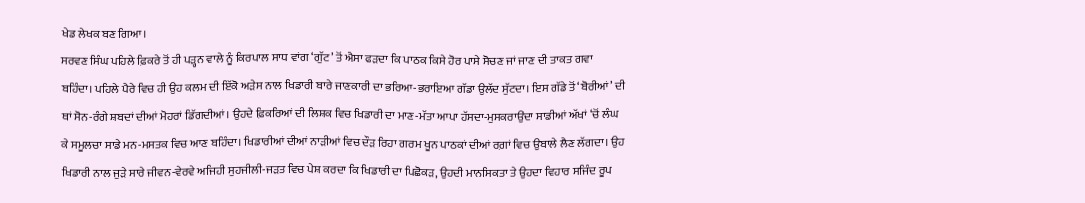ਖੇਡ ਲੇਖਕ ਬਣ ਗਿਆ।
ਸਰਵਣ ਸਿੰਘ ਪਹਿਲੇ ਫ਼ਿਕਰੇ ਤੋਂ ਹੀ ਪੜ੍ਹਨ ਵਾਲੇ ਨੂੰ ਕਿਰਪਾਲ ਸਾਧ ਵਾਂਗ ‘ਗੁੱਟ’ ਤੋਂ ਐਸਾ ਫੜਦਾ ਕਿ ਪਾਠਕ ਕਿਸੇ ਹੋਰ ਪਾਸੇ ਸੋਚਣ ਜਾਂ ਜਾਣ ਦੀ ਤਾਕਤ ਗਵਾ ਬਹਿੰਦਾ। ਪਹਿਲੇ ਪੈਰੇ ਵਿਚ ਹੀ ਉਹ ਕਲਮ ਦੀ ਇੱਕੋ ਅੜੇਸ ਨਾਲ ਖਿਡਾਰੀ ਬਾਰੇ ਜਾਣਕਾਰੀ ਦਾ ਭਰਿਆ-ਭਰਾਇਆ ਗੱਡਾ ਉਲੱਦ ਸੁੱਟਦਾ। ਇਸ ਗੱਡੇ ਤੋਂ ‘ਬੋਰੀਆਂ’ ਦੀ ਥਾਂ ਸੋਨ-ਰੰਗੇ ਸ਼ਬਦਾਂ ਦੀਆਂ ਮੋਹਰਾਂ ਡਿੱਗਦੀਆਂ। ਉਹਦੇ ਫ਼ਿਕਰਿਆਂ ਦੀ ਲਿਸ਼ਕ ਵਿਚ ਖਿਡਾਰੀ ਦਾ ਮਾਣ-ਮੱਤਾ ਆਪਾ ਹੱਸਦਾ-ਮੁਸਕਰਾਉਂਦਾ ਸਾਡੀਆਂ ਅੱਖਾਂ ‘ਚੋਂ ਲੰਘ ਕੇ ਸਮੂਲਚਾ ਸਾਡੇ ਮਨ-ਮਸਤਕ ਵਿਚ ਆਣ ਬਹਿੰਦਾ। ਖਿਡਾਰੀਆਂ ਦੀਆਂ ਨਾੜੀਆਂ ਵਿਚ ਦੌੜ ਰਿਹਾ ਗਰਮ ਖੂਨ ਪਾਠਕਾਂ ਦੀਆਂ ਰਗ਼ਾਂ ਵਿਚ ਉਬਾਲੇ ਲੈਣ ਲੱਗਦਾ। ਉਹ ਖਿਡਾਰੀ ਨਾਲ ਜੁੜੇ ਸਾਰੇ ਜੀਵਨ-ਵੇਰਵੇ ਅਜਿਹੀ ਸੁਹਜੀਲੀ-ਜੜਤ ਵਿਚ ਪੇਸ਼ ਕਰਦਾ ਕਿ ਖਿਡਾਰੀ ਦਾ ਪਿਛੋਕੜ, ਉਹਦੀ ਮਾਨਸਿਕਤਾ ਤੇ ਉਹਦਾ ਵਿਹਾਰ ਸਜਿੰਦ ਰੂਪ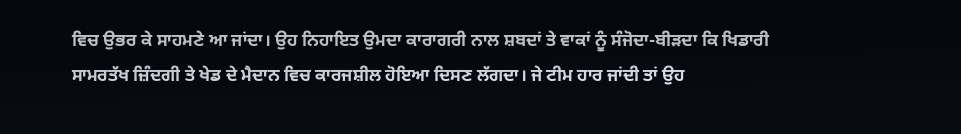ਵਿਚ ਉਭਰ ਕੇ ਸਾਹਮਣੇ ਆ ਜਾਂਦਾ। ਉਹ ਨਿਹਾਇਤ ਉਮਦਾ ਕਾਰਾਗਰੀ ਨਾਲ ਸ਼ਬਦਾਂ ਤੇ ਵਾਕਾਂ ਨੂੰ ਸੰਜੋਦਾ-ਬੀੜਦਾ ਕਿ ਖਿਡਾਰੀ ਸਾਮਰਤੱਖ ਜ਼ਿੰਦਗੀ ਤੇ ਖੇਡ ਦੇ ਮੈਦਾਨ ਵਿਚ ਕਾਰਜਸ਼ੀਲ ਹੋਇਆ ਦਿਸਣ ਲੱਗਦਾ। ਜੇ ਟੀਮ ਹਾਰ ਜਾਂਦੀ ਤਾਂ ਉਹ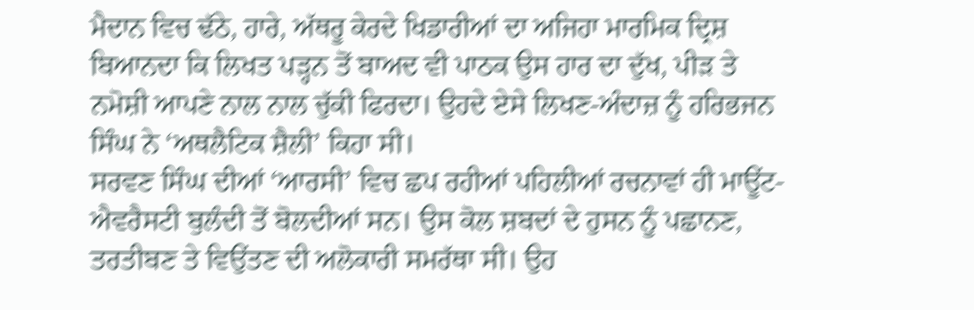ਮੈਦਾਨ ਵਿਚ ਢੱਠੇ, ਹਾਰੇ, ਅੱਥਰੂ ਕੇਰਦੇ ਖਿਡਾਰੀਆਂ ਦਾ ਅਜਿਹਾ ਮਾਰਮਿਕ ਦ੍ਰਿਸ਼ ਬਿਆਨਦਾ ਕਿ ਲਿਖਤ ਪੜ੍ਹਨ ਤੋਂ ਬਾਅਦ ਵੀ ਪਾਠਕ ਉਸ ਹਾਰ ਦਾ ਦੁੱਖ, ਪੀੜ ਤੇ ਨਮੋਸ਼ੀ ਆਪਣੇ ਨਾਲ ਨਾਲ ਚੁੱਕੀ ਫਿਰਦਾ। ਉਹਦੇ ਏਸੇ ਲਿਖਣ-ਅੰਦਾਜ਼ ਨੂੰ ਹਰਿਭਜਨ ਸਿੰਘ ਨੇ ‘ਅਥਲੈਟਿਕ ਸ਼ੈਲੀ’ ਕਿਹਾ ਸੀ।
ਸਰਵਣ ਸਿੰਘ ਦੀਆਂ ‘ਆਰਸੀ’ ਵਿਚ ਛਪ ਰਹੀਆਂ ਪਹਿਲੀਆਂ ਰਚਨਾਵਾਂ ਹੀ ਮਾਊਂਟ-ਐਵਰੈਸਟੀ ਬੁਲੰਦੀ ਤੋਂ ਬੋਲਦੀਆਂ ਸਨ। ਉਸ ਕੋਲ ਸ਼ਬਦਾਂ ਦੇ ਹੁਸਨ ਨੂੰ ਪਛਾਨਣ, ਤਰਤੀਬਣ ਤੇ ਵਿਉਂਤਣ ਦੀ ਅਲੋਕਾਰੀ ਸਮਰੱਥਾ ਸੀ। ਉਹ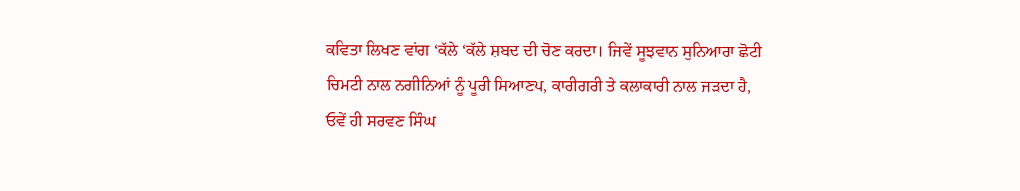ਕਵਿਤਾ ਲਿਖਣ ਵਾਂਗ ‘ਕੱਲੇ ‘ਕੱਲੇ ਸ਼ਬਦ ਦੀ ਚੋਣ ਕਰਦਾ। ਜਿਵੇਂ ਸੂਝਵਾਨ ਸੁਨਿਆਰਾ ਛੋਟੀ ਚਿਮਟੀ ਨਾਲ ਨਗੀਨਿਆਂ ਨੂੰ ਪੂਰੀ ਸਿਆਣਪ, ਕਾਰੀਗਰੀ ਤੇ ਕਲਾਕਾਰੀ ਨਾਲ ਜੜਦਾ ਹੈ, ਓਵੇਂ ਹੀ ਸਰਵਣ ਸਿੰਘ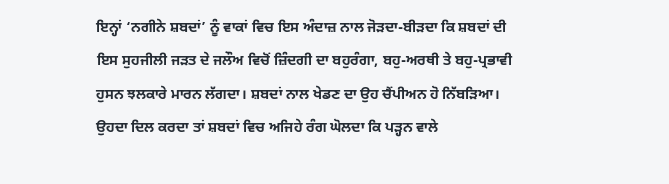ਇਨ੍ਹਾਂ ‘ਨਗੀਨੇ ਸ਼ਬਦਾਂ’ ਨੂੰ ਵਾਕਾਂ ਵਿਚ ਇਸ ਅੰਦਾਜ਼ ਨਾਲ ਜੋੜਦਾ-ਬੀੜਦਾ ਕਿ ਸ਼ਬਦਾਂ ਦੀ ਇਸ ਸੁਹਜੀਲੀ ਜੜਤ ਦੇ ਜਲੌਅ ਵਿਚੋਂ ਜ਼ਿੰਦਗੀ ਦਾ ਬਹੁਰੰਗਾ, ਬਹੁ-ਅਰਥੀ ਤੇ ਬਹੁ-ਪ੍ਰਭਾਵੀ ਹੁਸਨ ਝਲਕਾਰੇ ਮਾਰਨ ਲੱਗਦਾ। ਸ਼ਬਦਾਂ ਨਾਲ ਖੇਡਣ ਦਾ ਉਹ ਚੈਂਪੀਅਨ ਹੋ ਨਿੱਬੜਿਆ। ਉਹਦਾ ਦਿਲ ਕਰਦਾ ਤਾਂ ਸ਼ਬਦਾਂ ਵਿਚ ਅਜਿਹੇ ਰੰਗ ਘੋਲਦਾ ਕਿ ਪੜ੍ਹਨ ਵਾਲੇ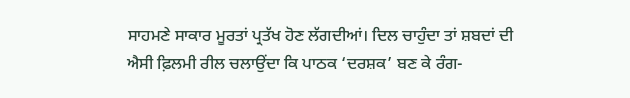ਸਾਹਮਣੇ ਸਾਕਾਰ ਮੂਰਤਾਂ ਪ੍ਰਤੱਖ ਹੋਣ ਲੱਗਦੀਆਂ। ਦਿਲ ਚਾਹੁੰਦਾ ਤਾਂ ਸ਼ਬਦਾਂ ਦੀ ਐਸੀ ਫ਼ਿਲਮੀ ਰੀਲ ਚਲਾਉਂਦਾ ਕਿ ਪਾਠਕ ‘ਦਰਸ਼ਕ’ ਬਣ ਕੇ ਰੰਗ-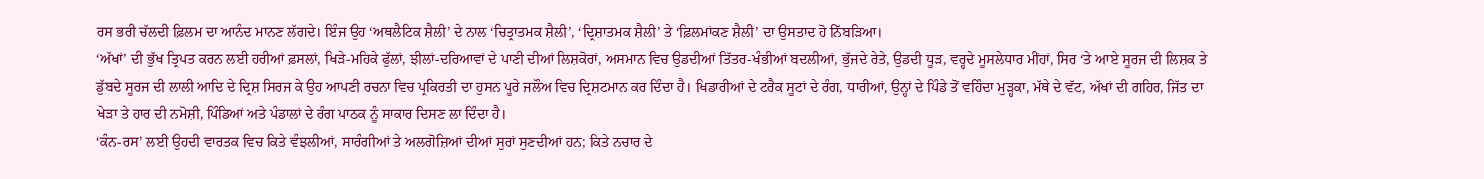ਰਸ ਭਰੀ ਚੱਲਦੀ ਫ਼ਿਲਮ ਦਾ ਆਨੰਦ ਮਾਨਣ ਲੱਗਦੇ। ਇੰਜ ਉਹ ‘ਅਥਲੈਟਿਕ ਸ਼ੈਲੀ’ ਦੇ ਨਾਲ ‘ਚਿਤ੍ਰਾਤਮਕ ਸ਼ੈਲੀ’, ‘ਦ੍ਰਿਸ਼ਾਤਮਕ ਸ਼ੈਲੀ’ ਤੇ ‘ਫ਼ਿਲਮਾਂਕਣ ਸ਼ੈਲੀ’ ਦਾ ਉਸਤਾਦ ਹੋ ਨਿੱਬੜਿਆ।
‘ਅੱਖਾਂ’ ਦੀ ਭੁੱਖ ਤ੍ਰਿਪਤ ਕਰਨ ਲਈ ਹਰੀਆਂ ਫ਼ਸਲਾਂ, ਖਿੜੇ-ਮਹਿਕੇ ਫੁੱਲਾਂ, ਝੀਲਾਂ-ਦਰਿਆਵਾਂ ਦੇ ਪਾਣੀ ਦੀਆਂ ਲਿਸ਼ਕੋਰਾਂ, ਅਸਮਾਨ ਵਿਚ ਉਡਦੀਆਂ ਤਿੱਤਰ-ਖੰਭੀਆਂ ਬਦਲੀਆਂ, ਭੁੱਜਦੇ ਰੇਤੇ, ਉਡਦੀ ਧੂੜ, ਵਰ੍ਹਦੇ ਮੂਸਲੇਧਾਰ ਮੀਂਹਾਂ, ਸਿਰ ‘ਤੇ ਆਏ ਸੂਰਜ ਦੀ ਲਿਸ਼ਕ ਤੇ ਡੁੱਬਦੇ ਸੂਰਜ ਦੀ ਲਾਲੀ ਆਦਿ ਦੇ ਦ੍ਰਿਸ਼ ਸਿਰਜ ਕੇ ਉਹ ਆਪਣੀ ਰਚਨਾ ਵਿਚ ਪ੍ਰਕਿਰਤੀ ਦਾ ਹੁਸਨ ਪੂਰੇ ਜਲੌਅ ਵਿਚ ਦ੍ਰਿਸ਼ਟਮਾਨ ਕਰ ਦਿੰਦਾ ਹੈ। ਖਿਡਾਰੀਆਂ ਦੇ ਟਰੈਕ ਸੂਟਾਂ ਦੇ ਰੰਗ, ਧਾਰੀਆਂ, ਉਨ੍ਹਾਂ ਦੇ ਪਿੰਡੇ ਤੋਂ ਵਹਿੰਦਾ ਮੁੜ੍ਹਕਾ, ਮੱਥੇ ਦੇ ਵੱਟ, ਅੱਖਾਂ ਦੀ ਗਹਿਰ, ਜਿੱਤ ਦਾ ਖੇੜਾ ਤੇ ਹਾਰ ਦੀ ਨਮੋਸ਼ੀ, ਪਿੰਡਿਆਂ ਅਤੇ ਪੰਡਾਲਾਂ ਦੇ ਰੰਗ ਪਾਠਕ ਨੂੰ ਸਾਕਾਰ ਦਿਸਣ ਲਾ ਦਿੰਦਾ ਹੈ।
‘ਕੰਨ-ਰਸ’ ਲਈ ਉਹਦੀ ਵਾਰਤਕ ਵਿਚ ਕਿਤੇ ਵੰਝਲੀਆਂ, ਸਾਰੰਗੀਆਂ ਤੇ ਅਲਗੋਜ਼ਿਆਂ ਦੀਆਂ ਸੁਰਾਂ ਸੁਣਦੀਆਂ ਹਨ; ਕਿਤੇ ਨਚਾਰ ਦੇ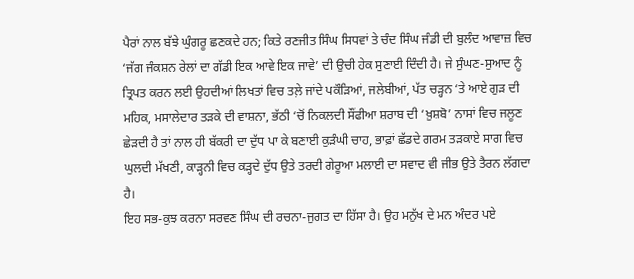ਪੈਰਾਂ ਨਾਲ ਬੱਝੇ ਘੁੰਗਰੂ ਛਣਕਦੇ ਹਨ; ਕਿਤੇ ਰਣਜੀਤ ਸਿੰਘ ਸਿਧਵਾਂ ਤੇ ਚੰਦ ਸਿੰਘ ਜੰਡੀ ਦੀ ਬੁਲੰਦ ਆਵਾਜ਼ ਵਿਚ ‘ਜੱਗ ਜੰਕਸ਼ਨ ਰੇਲਾਂ ਦਾ ਗੱਡੀ ਇਕ ਆਵੇ ਇਕ ਜਾਵੇ’ ਦੀ ਉਚੀ ਹੇਕ ਸੁਣਾਈ ਦਿੰਦੀ ਹੈ। ਜੇ ਸੁੰਘਣ-ਸੁਆਦ ਨੂੰ ਤ੍ਰਿਪਤ ਕਰਨ ਲਈ ਉਹਦੀਆਂ ਲਿਖਤਾਂ ਵਿਚ ਤਲ਼ੇ ਜਾਂਦੇ ਪਕੌੜਿਆਂ, ਜਲੇਬੀਆਂ, ਪੱਤ ਚੜ੍ਹਨ ‘ਤੇ ਆਏ ਗੁੜ ਦੀ ਮਹਿਕ, ਮਸਾਲੇਦਾਰ ਤੜਕੇ ਦੀ ਵਾਸ਼ਨਾ, ਭੱਠੀ ‘ਚੋਂ ਨਿਕਲਦੀ ਸੌਂਫੀਆ ਸ਼ਰਾਬ ਦੀ ‘ਖ਼ੁਸ਼ਬੋ’ ਨਾਸਾਂ ਵਿਚ ਜਲੂਣ ਛੇੜਦੀ ਹੈ ਤਾਂ ਨਾਲ ਹੀ ਬੱਕਰੀ ਦਾ ਦੁੱਧ ਪਾ ਕੇ ਬਣਾਈ ਕੁੜੰਘੀ ਚਾਹ, ਭਾਫ਼ਾਂ ਛੱਡਦੇ ਗਰਮ ਤੜਕਾਏ ਸਾਗ ਵਿਚ ਘੁਲਦੀ ਮੱਖਣੀ, ਕਾੜ੍ਹਨੀ ਵਿਚ ਕੜ੍ਹਦੇ ਦੁੱਧ ਉਤੇ ਤਰਦੀ ਗੇਰੂਆ ਮਲਾਈ ਦਾ ਸਵਾਦ ਵੀ ਜੀਭ ਉਤੇ ਤੈਰਨ ਲੱਗਦਾ ਹੈ।
ਇਹ ਸਭ-ਕੁਝ ਕਰਨਾ ਸਰਵਣ ਸਿੰਘ ਦੀ ਰਚਨਾ-ਜੁਗਤ ਦਾ ਹਿੱਸਾ ਹੈ। ਉਹ ਮਨੁੱਖ ਦੇ ਮਨ ਅੰਦਰ ਪਏ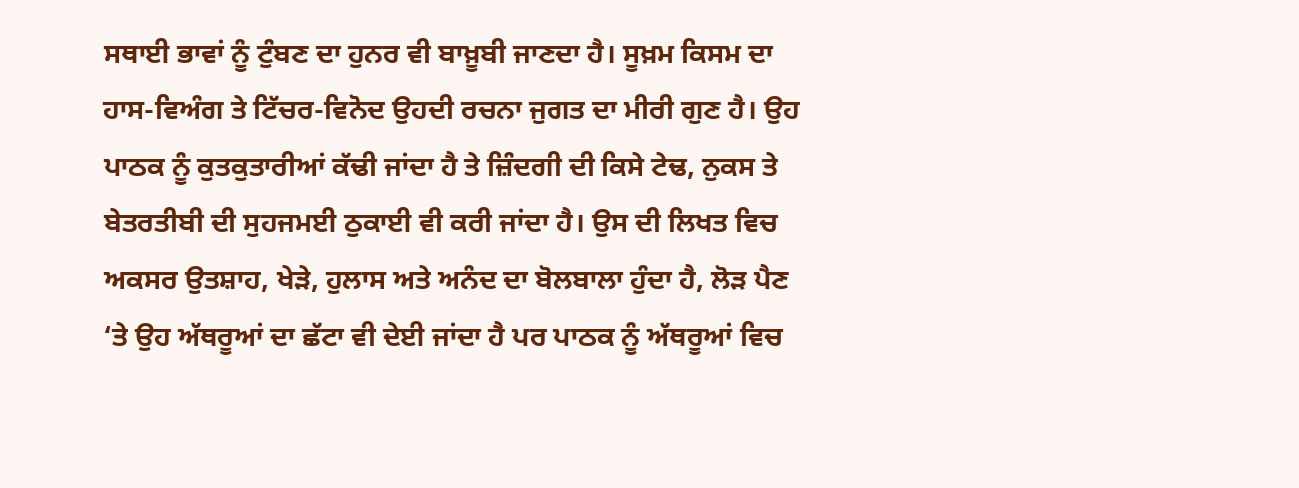ਸਥਾਈ ਭਾਵਾਂ ਨੂੰ ਟੁੰਬਣ ਦਾ ਹੁਨਰ ਵੀ ਬਾਖ਼ੂਬੀ ਜਾਣਦਾ ਹੈ। ਸੂਖ਼ਮ ਕਿਸਮ ਦਾ ਹਾਸ-ਵਿਅੰਗ ਤੇ ਟਿੱਚਰ-ਵਿਨੋਦ ਉਹਦੀ ਰਚਨਾ ਜੁਗਤ ਦਾ ਮੀਰੀ ਗੁਣ ਹੈ। ਉਹ ਪਾਠਕ ਨੂੰ ਕੁਤਕੁਤਾਰੀਆਂ ਕੱਢੀ ਜਾਂਦਾ ਹੈ ਤੇ ਜ਼ਿੰਦਗੀ ਦੀ ਕਿਸੇ ਟੇਢ, ਨੁਕਸ ਤੇ ਬੇਤਰਤੀਬੀ ਦੀ ਸੁਹਜਮਈ ਠੁਕਾਈ ਵੀ ਕਰੀ ਜਾਂਦਾ ਹੈ। ਉਸ ਦੀ ਲਿਖਤ ਵਿਚ ਅਕਸਰ ਉਤਸ਼ਾਹ, ਖੇੜੇ, ਹੁਲਾਸ ਅਤੇ ਅਨੰਦ ਦਾ ਬੋਲਬਾਲਾ ਹੁੰਦਾ ਹੈ, ਲੋੜ ਪੈਣ ‘ਤੇ ਉਹ ਅੱਥਰੂਆਂ ਦਾ ਛੱਟਾ ਵੀ ਦੇਈ ਜਾਂਦਾ ਹੈ ਪਰ ਪਾਠਕ ਨੂੰ ਅੱਥਰੂਆਂ ਵਿਚ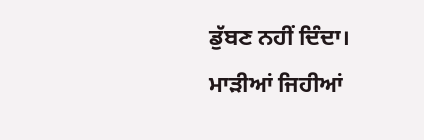ਡੁੱਬਣ ਨਹੀਂ ਦਿੰਦਾ। ਮਾੜੀਆਂ ਜਿਹੀਆਂ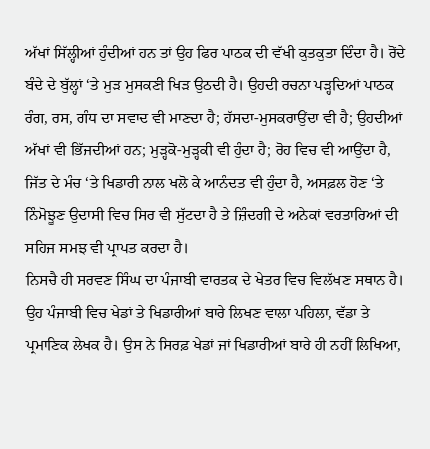ਅੱਖਾਂ ਸਿੱਲ੍ਹੀਆਂ ਹੁੰਦੀਆਂ ਹਨ ਤਾਂ ਉਹ ਫਿਰ ਪਾਠਕ ਦੀ ਵੱਖੀ ਕੁਤਕੁਤਾ ਦਿੰਦਾ ਹੈ। ਰੋਂਦੇ ਬੰਦੇ ਦੇ ਬੁੱਲ੍ਹਾਂ ‘ਤੇ ਮੁੜ ਮੁਸਕਣੀ ਖਿੜ ਉਠਦੀ ਹੈ। ਉਹਦੀ ਰਚਨਾ ਪੜ੍ਹਦਿਆਂ ਪਾਠਕ ਰੰਗ, ਰਸ, ਗੰਧ ਦਾ ਸਵਾਦ ਵੀ ਮਾਣਦਾ ਹੈ; ਹੱਸਦਾ-ਮੁਸਕਰਾਉਂਦਾ ਵੀ ਹੈ; ਉਹਦੀਆਂ ਅੱਖਾਂ ਵੀ ਭਿੱਜਦੀਆਂ ਹਨ; ਮੁੜ੍ਹਕੋ-ਮੁੜ੍ਹਕੀ ਵੀ ਹੁੰਦਾ ਹੈ; ਰੋਹ ਵਿਚ ਵੀ ਆਉਂਦਾ ਹੈ, ਜਿੱਤ ਦੇ ਮੰਚ ‘ਤੇ ਖਿਡਾਰੀ ਨਾਲ ਖਲੋ ਕੇ ਆਨੰਦਤ ਵੀ ਹੁੰਦਾ ਹੈ, ਅਸਫ਼ਲ ਹੋਣ ‘ਤੇ ਨਿੰਮੋਝੂਣ ਉਦਾਸੀ ਵਿਚ ਸਿਰ ਵੀ ਸੁੱਟਦਾ ਹੈ ਤੇ ਜ਼ਿੰਦਗੀ ਦੇ ਅਨੇਕਾਂ ਵਰਤਾਰਿਆਂ ਦੀ ਸਹਿਜ ਸਮਝ ਵੀ ਪ੍ਰਾਪਤ ਕਰਦਾ ਹੈ।
ਨਿਸਚੈ ਹੀ ਸਰਵਣ ਸਿੰਘ ਦਾ ਪੰਜਾਬੀ ਵਾਰਤਕ ਦੇ ਖੇਤਰ ਵਿਚ ਵਿਲੱਖਣ ਸਥਾਨ ਹੈ। ਉਹ ਪੰਜਾਬੀ ਵਿਚ ਖੇਡਾਂ ਤੇ ਖਿਡਾਰੀਆਂ ਬਾਰੇ ਲਿਖਣ ਵਾਲਾ ਪਹਿਲਾ, ਵੱਡਾ ਤੇ ਪ੍ਰਮਾਣਿਕ ਲੇਖਕ ਹੈ। ਉਸ ਨੇ ਸਿਰਫ਼ ਖੇਡਾਂ ਜਾਂ ਖਿਡਾਰੀਆਂ ਬਾਰੇ ਹੀ ਨਹੀਂ ਲਿਖਿਆ,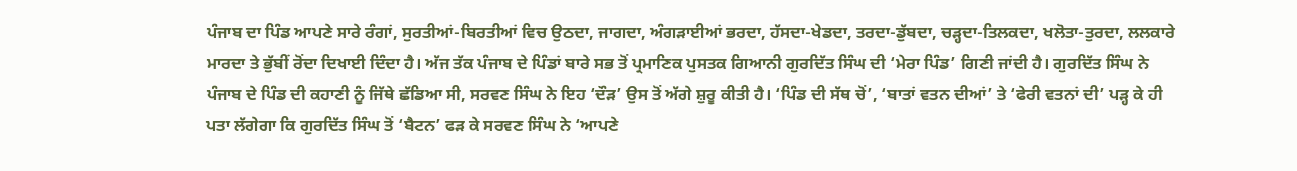ਪੰਜਾਬ ਦਾ ਪਿੰਡ ਆਪਣੇ ਸਾਰੇ ਰੰਗਾਂ, ਸੁਰਤੀਆਂ-ਬਿਰਤੀਆਂ ਵਿਚ ਉਠਦਾ, ਜਾਗਦਾ, ਅੰਗੜਾਈਆਂ ਭਰਦਾ, ਹੱਸਦਾ-ਖੇਡਦਾ, ਤਰਦਾ-ਡੁੱਬਦਾ, ਚੜ੍ਹਦਾ-ਤਿਲਕਦਾ, ਖਲੋਤਾ-ਤੁਰਦਾ, ਲਲਕਾਰੇ ਮਾਰਦਾ ਤੇ ਭੁੱਬੀਂ ਰੋਂਦਾ ਦਿਖਾਈ ਦਿੰਦਾ ਹੈ। ਅੱਜ ਤੱਕ ਪੰਜਾਬ ਦੇ ਪਿੰਡਾਂ ਬਾਰੇ ਸਭ ਤੋਂ ਪ੍ਰਮਾਣਿਕ ਪੁਸਤਕ ਗਿਆਨੀ ਗੁਰਦਿੱਤ ਸਿੰਘ ਦੀ ‘ਮੇਰਾ ਪਿੰਡ’ ਗਿਣੀ ਜਾਂਦੀ ਹੈ। ਗੁਰਦਿੱਤ ਸਿੰਘ ਨੇ ਪੰਜਾਬ ਦੇ ਪਿੰਡ ਦੀ ਕਹਾਣੀ ਨੂੰ ਜਿੱਥੇ ਛੱਡਿਆ ਸੀ, ਸਰਵਣ ਸਿੰਘ ਨੇ ਇਹ ‘ਦੌੜ’ ਉਸ ਤੋਂ ਅੱਗੇ ਸ਼ੁਰੂ ਕੀਤੀ ਹੈ। ‘ਪਿੰਡ ਦੀ ਸੱਥ ਚੋਂ’, ‘ਬਾਤਾਂ ਵਤਨ ਦੀਆਂ’ ਤੇ ‘ਫੇਰੀ ਵਤਨਾਂ ਦੀ’ ਪੜ੍ਹ ਕੇ ਹੀ ਪਤਾ ਲੱਗੇਗਾ ਕਿ ਗੁਰਦਿੱਤ ਸਿੰਘ ਤੋਂ ‘ਬੈਟਨ’ ਫੜ ਕੇ ਸਰਵਣ ਸਿੰਘ ਨੇ ‘ਆਪਣੇ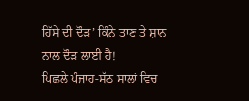ਹਿੱਸੇ ਦੀ ਦੌੜ’ ਕਿੰਨੇ ਤਾਣ ਤੇ ਸ਼ਾਨ ਨਾਲ ਦੌੜ ਲਾਈ ਹੈ!
ਪਿਛਲੇ ਪੰਜਾਹ-ਸੱਠ ਸਾਲਾਂ ਵਿਚ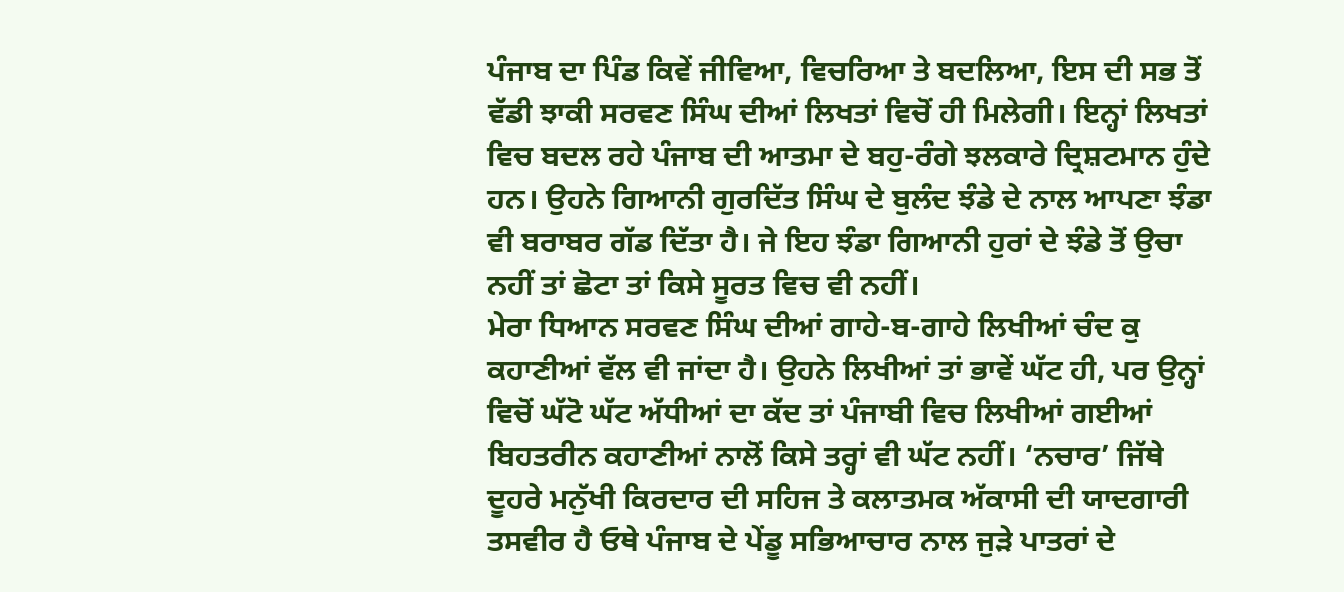ਪੰਜਾਬ ਦਾ ਪਿੰਡ ਕਿਵੇਂ ਜੀਵਿਆ, ਵਿਚਰਿਆ ਤੇ ਬਦਲਿਆ, ਇਸ ਦੀ ਸਭ ਤੋਂ ਵੱਡੀ ਝਾਕੀ ਸਰਵਣ ਸਿੰਘ ਦੀਆਂ ਲਿਖਤਾਂ ਵਿਚੋਂ ਹੀ ਮਿਲੇਗੀ। ਇਨ੍ਹਾਂ ਲਿਖਤਾਂ ਵਿਚ ਬਦਲ ਰਹੇ ਪੰਜਾਬ ਦੀ ਆਤਮਾ ਦੇ ਬਹੁ-ਰੰਗੇ ਝਲਕਾਰੇ ਦ੍ਰਿਸ਼ਟਮਾਨ ਹੁੰਦੇ ਹਨ। ਉਹਨੇ ਗਿਆਨੀ ਗੁਰਦਿੱਤ ਸਿੰਘ ਦੇ ਬੁਲੰਦ ਝੰਡੇ ਦੇ ਨਾਲ ਆਪਣਾ ਝੰਡਾ ਵੀ ਬਰਾਬਰ ਗੱਡ ਦਿੱਤਾ ਹੈ। ਜੇ ਇਹ ਝੰਡਾ ਗਿਆਨੀ ਹੁਰਾਂ ਦੇ ਝੰਡੇ ਤੋਂ ਉਚਾ ਨਹੀਂ ਤਾਂ ਛੋਟਾ ਤਾਂ ਕਿਸੇ ਸੂਰਤ ਵਿਚ ਵੀ ਨਹੀਂ।
ਮੇਰਾ ਧਿਆਨ ਸਰਵਣ ਸਿੰਘ ਦੀਆਂ ਗਾਹੇ-ਬ-ਗਾਹੇ ਲਿਖੀਆਂ ਚੰਦ ਕੁ ਕਹਾਣੀਆਂ ਵੱਲ ਵੀ ਜਾਂਦਾ ਹੈ। ਉਹਨੇ ਲਿਖੀਆਂ ਤਾਂ ਭਾਵੇਂ ਘੱਟ ਹੀ, ਪਰ ਉਨ੍ਹਾਂ ਵਿਚੋਂ ਘੱਟੋ ਘੱਟ ਅੱਧੀਆਂ ਦਾ ਕੱਦ ਤਾਂ ਪੰਜਾਬੀ ਵਿਚ ਲਿਖੀਆਂ ਗਈਆਂ ਬਿਹਤਰੀਨ ਕਹਾਣੀਆਂ ਨਾਲੋਂ ਕਿਸੇ ਤਰ੍ਹਾਂ ਵੀ ਘੱਟ ਨਹੀਂ। ‘ਨਚਾਰ’ ਜਿੱਥੇ ਦੂਹਰੇ ਮਨੁੱਖੀ ਕਿਰਦਾਰ ਦੀ ਸਹਿਜ ਤੇ ਕਲਾਤਮਕ ਅੱਕਾਸੀ ਦੀ ਯਾਦਗਾਰੀ ਤਸਵੀਰ ਹੈ ਓਥੇ ਪੰਜਾਬ ਦੇ ਪੇਂਡੂ ਸਭਿਆਚਾਰ ਨਾਲ ਜੁੜੇ ਪਾਤਰਾਂ ਦੇ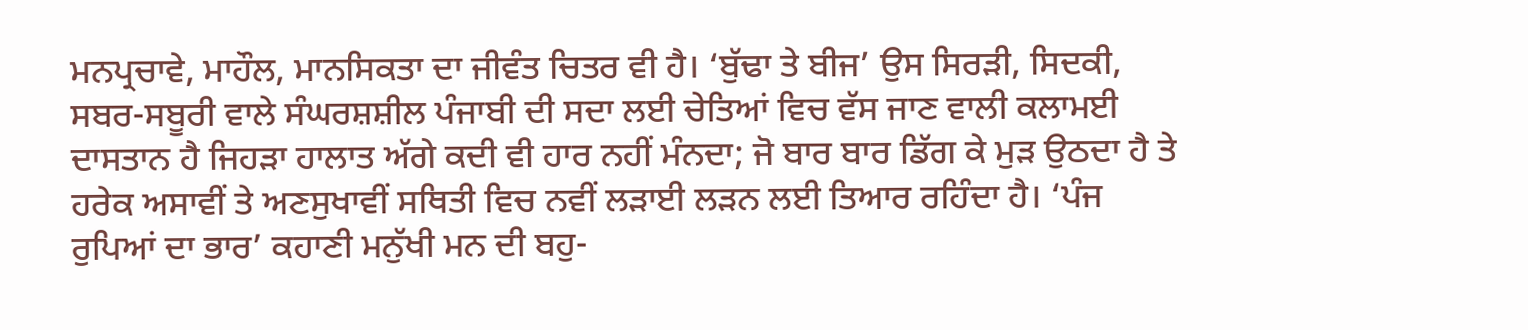ਮਨਪ੍ਰਚਾਵੇ, ਮਾਹੌਲ, ਮਾਨਸਿਕਤਾ ਦਾ ਜੀਵੰਤ ਚਿਤਰ ਵੀ ਹੈ। ‘ਬੁੱਢਾ ਤੇ ਬੀਜ’ ਉਸ ਸਿਰੜੀ, ਸਿਦਕੀ, ਸਬਰ-ਸਬੂਰੀ ਵਾਲੇ ਸੰਘਰਸ਼ਸ਼ੀਲ ਪੰਜਾਬੀ ਦੀ ਸਦਾ ਲਈ ਚੇਤਿਆਂ ਵਿਚ ਵੱਸ ਜਾਣ ਵਾਲੀ ਕਲਾਮਈ ਦਾਸਤਾਨ ਹੈ ਜਿਹੜਾ ਹਾਲਾਤ ਅੱਗੇ ਕਦੀ ਵੀ ਹਾਰ ਨਹੀਂ ਮੰਨਦਾ; ਜੋ ਬਾਰ ਬਾਰ ਡਿੱਗ ਕੇ ਮੁੜ ਉਠਦਾ ਹੈ ਤੇ ਹਰੇਕ ਅਸਾਵੀਂ ਤੇ ਅਣਸੁਖਾਵੀਂ ਸਥਿਤੀ ਵਿਚ ਨਵੀਂ ਲੜਾਈ ਲੜਨ ਲਈ ਤਿਆਰ ਰਹਿੰਦਾ ਹੈ। ‘ਪੰਜ ਰੁਪਿਆਂ ਦਾ ਭਾਰ’ ਕਹਾਣੀ ਮਨੁੱਖੀ ਮਨ ਦੀ ਬਹੁ-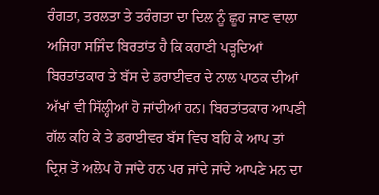ਰੰਗਤਾ, ਤਰਲਤਾ ਤੇ ਤਰੰਗਤਾ ਦਾ ਦਿਲ ਨੂੰ ਛੂਹ ਜਾਣ ਵਾਲਾ ਅਜਿਹਾ ਸਜਿੰਦ ਬਿਰਤਾਂਤ ਹੈ ਕਿ ਕਹਾਣੀ ਪੜ੍ਹਦਿਆਂ ਬਿਰਤਾਂਤਕਾਰ ਤੇ ਬੱਸ ਦੇ ਡਰਾਈਵਰ ਦੇ ਨਾਲ ਪਾਠਕ ਦੀਆਂ ਅੱਖਾਂ ਵੀ ਸਿੱਲ੍ਹੀਆਂ ਹੋ ਜਾਂਦੀਆਂ ਹਨ। ਬਿਰਤਾਂਤਕਾਰ ਆਪਣੀ ਗੱਲ ਕਹਿ ਕੇ ਤੇ ਡਰਾਈਵਰ ਬੱਸ ਵਿਚ ਬਹਿ ਕੇ ਆਪ ਤਾਂ ਦ੍ਰਿਸ਼ ਤੋਂ ਅਲੋਪ ਹੋ ਜਾਂਦੇ ਹਨ ਪਰ ਜਾਂਦੇ ਜਾਂਦੇ ਆਪਣੇ ਮਨ ਦਾ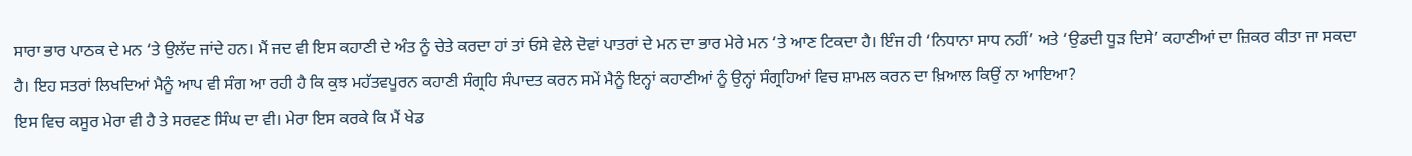ਸਾਰਾ ਭਾਰ ਪਾਠਕ ਦੇ ਮਨ ‘ਤੇ ਉਲੱਦ ਜਾਂਦੇ ਹਨ। ਮੈਂ ਜਦ ਵੀ ਇਸ ਕਹਾਣੀ ਦੇ ਅੰਤ ਨੂੰ ਚੇਤੇ ਕਰਦਾ ਹਾਂ ਤਾਂ ਓਸੇ ਵੇਲੇ ਦੋਵਾਂ ਪਾਤਰਾਂ ਦੇ ਮਨ ਦਾ ਭਾਰ ਮੇਰੇ ਮਨ ‘ਤੇ ਆਣ ਟਿਕਦਾ ਹੈ। ਇੰਜ ਹੀ ‘ਨਿਧਾਨਾ ਸਾਧ ਨਹੀਂ’ ਅਤੇ ‘ਉਡਦੀ ਧੂੜ ਦਿਸੇ’ ਕਹਾਣੀਆਂ ਦਾ ਜ਼ਿਕਰ ਕੀਤਾ ਜਾ ਸਕਦਾ ਹੈ। ਇਹ ਸਤਰਾਂ ਲਿਖਦਿਆਂ ਮੈਨੂੰ ਆਪ ਵੀ ਸੰਗ ਆ ਰਹੀ ਹੈ ਕਿ ਕੁਝ ਮਹੱਤਵਪੂਰਨ ਕਹਾਣੀ ਸੰਗ੍ਰਹਿ ਸੰਪਾਦਤ ਕਰਨ ਸਮੇਂ ਮੈਨੂੰ ਇਨ੍ਹਾਂ ਕਹਾਣੀਆਂ ਨੂੰ ਉਨ੍ਹਾਂ ਸੰਗ੍ਰਹਿਆਂ ਵਿਚ ਸ਼ਾਮਲ ਕਰਨ ਦਾ ਖ਼ਿਆਲ ਕਿਉਂ ਨਾ ਆਇਆ?
ਇਸ ਵਿਚ ਕਸੂਰ ਮੇਰਾ ਵੀ ਹੈ ਤੇ ਸਰਵਣ ਸਿੰਘ ਦਾ ਵੀ। ਮੇਰਾ ਇਸ ਕਰਕੇ ਕਿ ਮੈਂ ਖੇਡ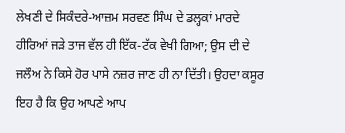ਲੇਖਣੀ ਦੇ ਸਿਕੰਦਰੇ-ਆਜ਼ਮ ਸਰਵਣ ਸਿੰਘ ਦੇ ਡਲ੍ਹਕਾਂ ਮਾਰਦੇ ਹੀਰਿਆਂ ਜੜੇ ਤਾਜ ਵੱਲ ਹੀ ਇੱਕ-ਟੱਕ ਵੇਖੀ ਗਿਆ; ਉਸ ਦੀ ਦੇ ਜਲੌਅ ਨੇ ਕਿਸੇ ਹੋਰ ਪਾਸੇ ਨਜ਼ਰ ਜਾਣ ਹੀ ਨਾ ਦਿੱਤੀ। ਉਹਦਾ ਕਸੂਰ ਇਹ ਹੈ ਕਿ ਉਹ ਆਪਣੇ ਆਪ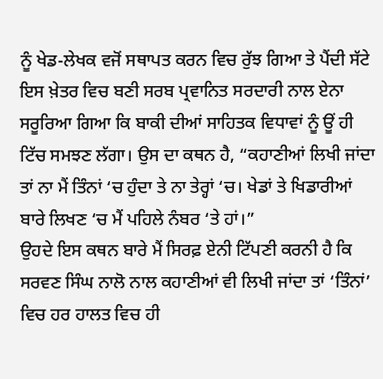ਨੂੰ ਖੇਡ-ਲੇਖਕ ਵਜੋਂ ਸਥਾਪਤ ਕਰਨ ਵਿਚ ਰੁੱਝ ਗਿਆ ਤੇ ਪੈਂਦੀ ਸੱਟੇ ਇਸ ਖ਼ੇਤਰ ਵਿਚ ਬਣੀ ਸਰਬ ਪ੍ਰਵਾਨਿਤ ਸਰਦਾਰੀ ਨਾਲ ਏਨਾ ਸਰੂਰਿਆ ਗਿਆ ਕਿ ਬਾਕੀ ਦੀਆਂ ਸਾਹਿਤਕ ਵਿਧਾਵਾਂ ਨੂੰ ਊਂ ਹੀ ਟਿੱਚ ਸਮਝਣ ਲੱਗਾ। ਉਸ ਦਾ ਕਥਨ ਹੈ, “ਕਹਾਣੀਆਂ ਲਿਖੀ ਜਾਂਦਾ ਤਾਂ ਨਾ ਮੈਂ ਤਿੰਨਾਂ ‘ਚ ਹੁੰਦਾ ਤੇ ਨਾ ਤੇਰ੍ਹਾਂ ‘ਚ। ਖੇਡਾਂ ਤੇ ਖਿਡਾਰੀਆਂ ਬਾਰੇ ਲਿਖਣ ‘ਚ ਮੈਂ ਪਹਿਲੇ ਨੰਬਰ ‘ਤੇ ਹਾਂ।”
ਉਹਦੇ ਇਸ ਕਥਨ ਬਾਰੇ ਮੈਂ ਸਿਰਫ਼ ਏਨੀ ਟਿੱਪਣੀ ਕਰਨੀ ਹੈ ਕਿ ਸਰਵਣ ਸਿੰਘ ਨਾਲੋ ਨਾਲ ਕਹਾਣੀਆਂ ਵੀ ਲਿਖੀ ਜਾਂਦਾ ਤਾਂ ‘ਤਿੰਨਾਂ’ ਵਿਚ ਹਰ ਹਾਲਤ ਵਿਚ ਹੀ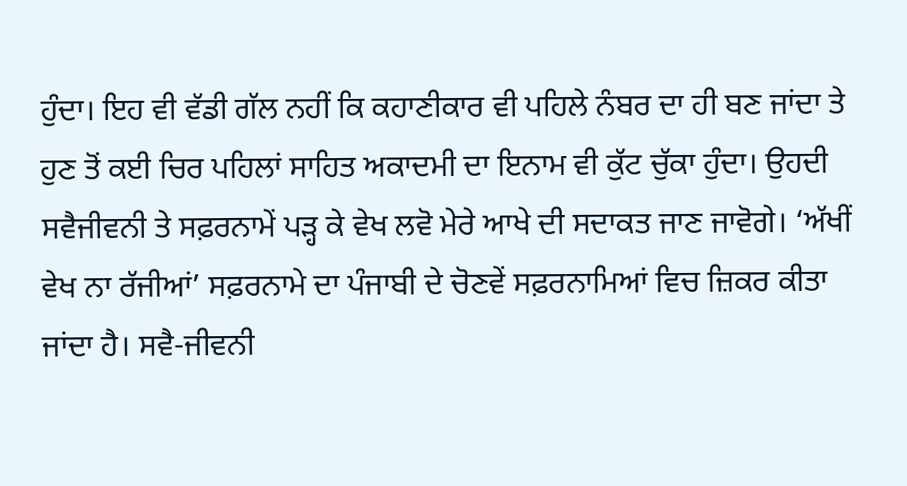ਹੁੰਦਾ। ਇਹ ਵੀ ਵੱਡੀ ਗੱਲ ਨਹੀਂ ਕਿ ਕਹਾਣੀਕਾਰ ਵੀ ਪਹਿਲੇ ਨੰਬਰ ਦਾ ਹੀ ਬਣ ਜਾਂਦਾ ਤੇ ਹੁਣ ਤੋਂ ਕਈ ਚਿਰ ਪਹਿਲਾਂ ਸਾਹਿਤ ਅਕਾਦਮੀ ਦਾ ਇਨਾਮ ਵੀ ਕੁੱਟ ਚੁੱਕਾ ਹੁੰਦਾ। ਉਹਦੀ ਸਵੈਜੀਵਨੀ ਤੇ ਸਫ਼ਰਨਾਮੇਂ ਪੜ੍ਹ ਕੇ ਵੇਖ ਲਵੋ ਮੇਰੇ ਆਖੇ ਦੀ ਸਦਾਕਤ ਜਾਣ ਜਾਵੋਗੇ। ‘ਅੱਖੀਂ ਵੇਖ ਨਾ ਰੱਜੀਆਂ’ ਸਫ਼ਰਨਾਮੇ ਦਾ ਪੰਜਾਬੀ ਦੇ ਚੋਣਵੇਂ ਸਫ਼ਰਨਾਮਿਆਂ ਵਿਚ ਜ਼ਿਕਰ ਕੀਤਾ ਜਾਂਦਾ ਹੈ। ਸਵੈ-ਜੀਵਨੀ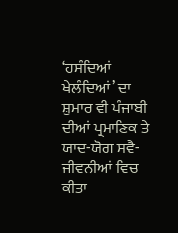‘ਹਸੰਦਿਆਂ ਖੇਲੰਦਿਆਂ’ ਦਾ ਸ਼ੁਮਾਰ ਵੀ ਪੰਜਾਬੀ ਦੀਆਂ ਪ੍ਰਮਾਣਿਕ ਤੇ ਯਾਦ-ਯੋਗ ਸਵੈ-ਜੀਵਨੀਆਂ ਵਿਚ ਕੀਤਾ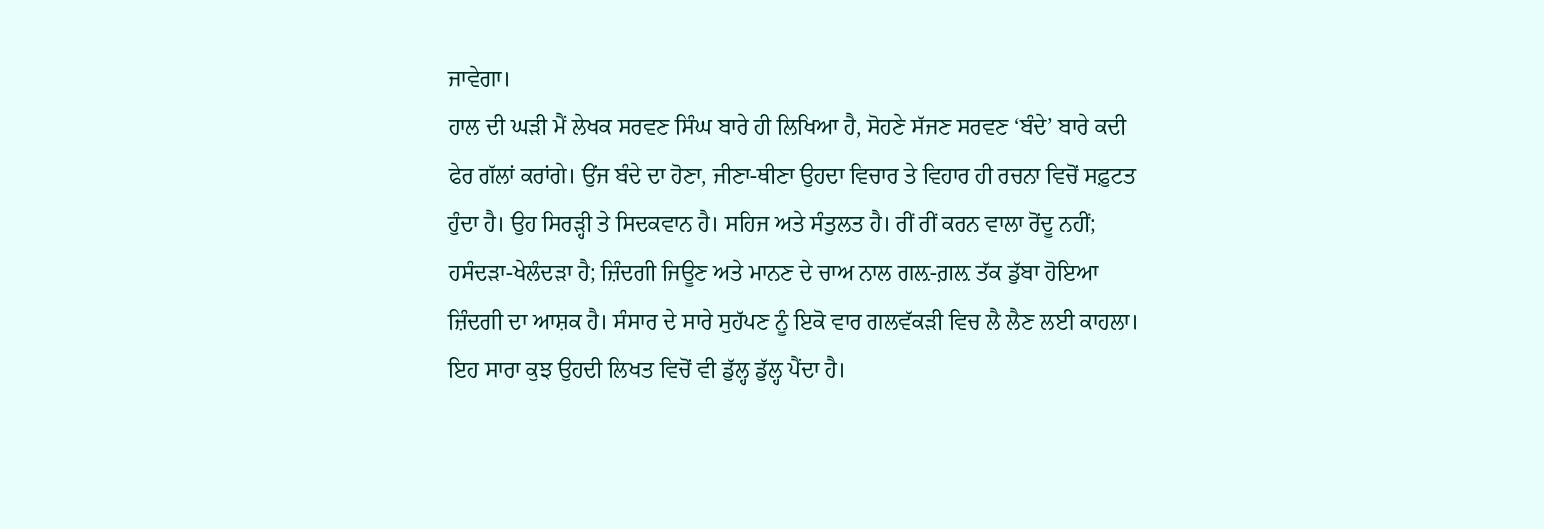ਜਾਵੇਗਾ।
ਹਾਲ ਦੀ ਘੜੀ ਮੈਂ ਲੇਖਕ ਸਰਵਣ ਸਿੰਘ ਬਾਰੇ ਹੀ ਲਿਖਿਆ ਹੈ, ਸੋਹਣੇ ਸੱਜਣ ਸਰਵਣ ‘ਬੰਦੇ’ ਬਾਰੇ ਕਦੀ ਫੇਰ ਗੱਲਾਂ ਕਰਾਂਗੇ। ਉਂਜ ਬੰਦੇ ਦਾ ਹੋਣਾ, ਜੀਣਾ-ਥੀਣਾ ਉਹਦਾ ਵਿਚਾਰ ਤੇ ਵਿਹਾਰ ਹੀ ਰਚਨਾ ਵਿਚੋਂ ਸਫ਼ੁਟਤ ਹੁੰਦਾ ਹੈ। ਉਹ ਸਿਰੜ੍ਹੀ ਤੇ ਸਿਦਕਵਾਨ ਹੈ। ਸਹਿਜ ਅਤੇ ਸੰਤੁਲਤ ਹੈ। ਰੀਂ ਰੀਂ ਕਰਨ ਵਾਲਾ ਰੋਂਦੂ ਨਹੀਂ; ਹਸੰਦੜਾ-ਖੇਲੰਦੜਾ ਹੈ; ਜ਼ਿੰਦਗੀ ਜਿਊਣ ਅਤੇ ਮਾਨਣ ਦੇ ਚਾਅ ਨਾਲ ਗਲ਼-ਗ਼ਲ਼ ਤੱਕ ਡੁੱਬਾ ਹੋਇਆ ਜ਼ਿੰਦਗੀ ਦਾ ਆਸ਼ਕ ਹੈ। ਸੰਸਾਰ ਦੇ ਸਾਰੇ ਸੁਹੱਪਣ ਨੂੰ ਇਕੋ ਵਾਰ ਗਲਵੱਕੜੀ ਵਿਚ ਲੈ ਲੈਣ ਲਈ ਕਾਹਲਾ। ਇਹ ਸਾਰਾ ਕੁਝ ਉਹਦੀ ਲਿਖਤ ਵਿਚੋਂ ਵੀ ਡੁੱਲ੍ਹ ਡੁੱਲ੍ਹ ਪੈਂਦਾ ਹੈ।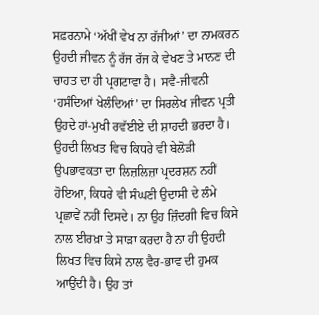ਸਫ਼ਰਨਾਮੇ ‘ਅੱਖੀਂ ਵੇਖ ਨਾ ਰੱਜੀਆਂ’ ਦਾ ਨਾਮਕਰਨ ਉਹਦੀ ਜੀਵਨ ਨੂੰ ਰੱਜ ਰੱਜ ਕੇ ਵੇਖਣ ਤੇ ਮਾਨਣ ਦੀ ਚਾਹਤ ਦਾ ਹੀ ਪ੍ਰਗਟਾਵਾ ਹੈ। ਸਵੈ-ਜੀਵਨੀ ‘ਹਸੰਦਿਆਂ ਖੇਲੰਦਿਆਂ’ ਦਾ ਸਿਰਲੇਖ ਜੀਵਨ ਪ੍ਰਤੀ ਉਹਦੇ ਹਾਂ-ਮੁਖੀ ਰਵੱਈਏ ਦੀ ਸ਼ਾਹਦੀ ਭਰਦਾ ਹੈ। ਉਹਦੀ ਲਿਖਤ ਵਿਚ ਕਿਧਰੇ ਵੀ ਬੇਲੋੜੀ ਉਪਭਾਵਕਤਾ ਦਾ ਲਿਜ਼ਲਿਜ਼ਾ ਪ੍ਰਦਰਸ਼ਨ ਨਹੀਂ ਹੋਇਆ, ਕਿਧਰੇ ਵੀ ਸੰਘਣੀ ਉਦਾਸੀ ਦੇ ਲੰਮੇ ਪ੍ਰਛਾਵੇਂ ਨਹੀਂ ਦਿਸਦੇ। ਨਾ ਉਹ ਜ਼ਿੰਦਗੀ ਵਿਚ ਕਿਸੇ ਨਾਲ ਈਰਖ਼ਾ ਤੇ ਸਾੜਾ ਕਰਦਾ ਹੈ ਨਾ ਹੀ ਉਹਦੀ ਲਿਖਤ ਵਿਚ ਕਿਸੇ ਨਾਲ ਵੈਰ-ਭਾਵ ਦੀ ਹੁਮਕ ਆਉਂਦੀ ਹੈ। ਉਹ ਤਾਂ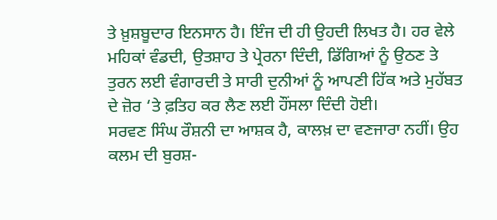ਤੇ ਖ਼ੁਸ਼ਬੂਦਾਰ ਇਨਸਾਨ ਹੈ। ਇੰਜ ਦੀ ਹੀ ਉਹਦੀ ਲਿਖਤ ਹੈ। ਹਰ ਵੇਲੇ ਮਹਿਕਾਂ ਵੰਡਦੀ, ਉਤਸ਼ਾਹ ਤੇ ਪ੍ਰੇਰਨਾ ਦਿੰਦੀ, ਡਿੱਗਿਆਂ ਨੂੰ ਉਠਣ ਤੇ ਤੁਰਨ ਲਈ ਵੰਗਾਰਦੀ ਤੇ ਸਾਰੀ ਦੁਨੀਆਂ ਨੂੰ ਆਪਣੀ ਹਿੱਕ ਅਤੇ ਮੁਹੱਬਤ ਦੇ ਜ਼ੋਰ ‘ਤੇ ਫ਼ਤਿਹ ਕਰ ਲੈਣ ਲਈ ਹੌਂਸਲਾ ਦਿੰਦੀ ਹੋਈ।
ਸਰਵਣ ਸਿੰਘ ਰੌਸ਼ਨੀ ਦਾ ਆਸ਼ਕ ਹੈ, ਕਾਲਖ਼ ਦਾ ਵਣਜਾਰਾ ਨਹੀਂ। ਉਹ ਕਲਮ ਦੀ ਬੁਰਸ਼-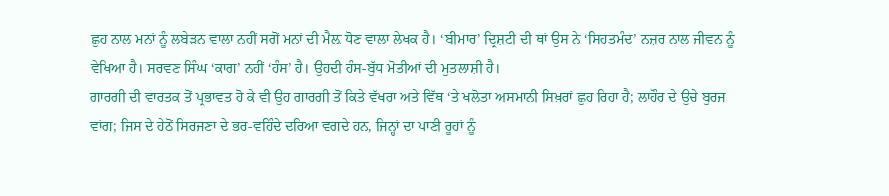ਛੁਹ ਨਾਲ ਮਨਾਂ ਨੂੰ ਲਬੇੜਨ ਵਾਲਾ ਨਹੀਂ ਸਗੋਂ ਮਨਾਂ ਦੀ ਮੈਲ਼ ਧੋਣ ਵਾਲਾ ਲੇਖਕ ਹੈ। ‘ਬੀਮਾਰ’ ਦ੍ਰਿਸ਼ਟੀ ਦੀ ਥਾਂ ਉਸ ਨੇ ‘ਸਿਹਤਮੰਦ’ ਨਜ਼ਰ ਨਾਲ ਜੀਵਨ ਨੂੰ ਵੇਖਿਆ ਹੈ। ਸਰਵਣ ਸਿੰਘ ‘ਕਾਗ’ ਨਹੀਂ ‘ਹੰਸ’ ਹੈ। ਉਹਦੀ ਹੰਸ-ਬੁੱਧ ਮੋਤੀਆਂ ਦੀ ਮੁਤਲਾਸ਼ੀ ਹੈ।
ਗਾਰਗੀ ਦੀ ਵਾਰਤਕ ਤੋਂ ਪ੍ਰਭਾਵਤ ਹੋ ਕੇ ਵੀ ਉਹ ਗਾਰਗੀ ਤੋਂ ਕਿਤੇ ਵੱਖਰਾ ਅਤੇ ਵਿੱਥ ‘ਤੇ ਖਲੋਤਾ ਅਸਮਾਨੀ ਸਿਖ਼ਰਾਂ ਛੁਹ ਰਿਹਾ ਹੈ; ਲਾਹੌਰ ਦੇ ਉਚੇ ਬੁਰਜ ਵਾਂਗ; ਜਿਸ ਦੇ ਹੇਠੋਂ ਸਿਰਜਣਾ ਦੇ ਭਰ-ਵਹਿੰਦੇ ਦਰਿਆ ਵਗਦੇ ਹਨ, ਜਿਨ੍ਹਾਂ ਦਾ ਪਾਣੀ ਰੂਹਾਂ ਨੂੰ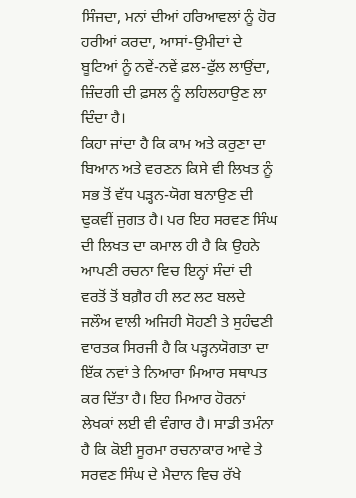ਸਿੰਜਦਾ, ਮਨਾਂ ਦੀਆਂ ਹਰਿਆਵਲਾਂ ਨੂੰ ਹੋਰ ਹਰੀਆਂ ਕਰਦਾ, ਆਸਾਂ-ਉਮੀਦਾਂ ਦੇ ਬੂਟਿਆਂ ਨੂੰ ਨਵੇਂ-ਨਵੇਂ ਫ਼ਲ-ਫੁੱਲ ਲਾਉਂਦਾ, ਜ਼ਿੰਦਗੀ ਦੀ ਫ਼ਸਲ ਨੂੰ ਲਹਿਲਹਾਉਣ ਲਾ ਦਿੰਦਾ ਹੈ।
ਕਿਹਾ ਜਾਂਦਾ ਹੈ ਕਿ ਕਾਮ ਅਤੇ ਕਰੁਣਾ ਦਾ ਬਿਆਨ ਅਤੇ ਵਰਣਨ ਕਿਸੇ ਵੀ ਲਿਖਤ ਨੂੰ ਸਭ ਤੋਂ ਵੱਧ ਪੜ੍ਹਨ-ਯੋਗ ਬਨਾਉਣ ਦੀ ਢੁਕਵੀਂ ਜੁਗਤ ਹੈ। ਪਰ ਇਹ ਸਰਵਣ ਸਿੰਘ ਦੀ ਲਿਖਤ ਦਾ ਕਮਾਲ ਹੀ ਹੈ ਕਿ ਉਹਨੇ ਆਪਣੀ ਰਚਨਾ ਵਿਚ ਇਨ੍ਹਾਂ ਸੰਦਾਂ ਦੀ ਵਰਤੋਂ ਤੋਂ ਬਗ਼ੈਰ ਹੀ ਲਟ ਲਟ ਬਲਦੇ ਜਲੌਅ ਵਾਲੀ ਅਜਿਹੀ ਸੋਹਣੀ ਤੇ ਸੁਹੰਢਣੀ ਵਾਰਤਕ ਸਿਰਜੀ ਹੈ ਕਿ ਪੜ੍ਹਨਯੋਗਤਾ ਦਾ ਇੱਕ ਨਵਾਂ ਤੇ ਨਿਆਰਾ ਮਿਆਰ ਸਥਾਪਤ ਕਰ ਦਿੱਤਾ ਹੈ। ਇਹ ਮਿਆਰ ਹੋਰਨਾਂ ਲੇਖਕਾਂ ਲਈ ਵੀ ਵੰਗਾਰ ਹੈ। ਸਾਡੀ ਤਮੰਨਾ ਹੈ ਕਿ ਕੋਈ ਸੂਰਮਾ ਰਚਨਾਕਾਰ ਆਵੇ ਤੇ ਸਰਵਣ ਸਿੰਘ ਦੇ ਮੈਦਾਨ ਵਿਚ ਰੱਖੇ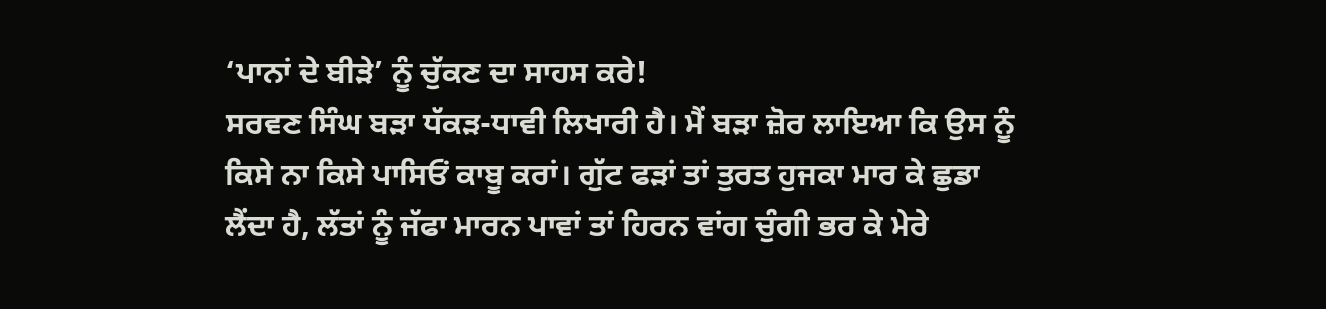‘ਪਾਨਾਂ ਦੇ ਬੀੜੇ’ ਨੂੰ ਚੁੱਕਣ ਦਾ ਸਾਹਸ ਕਰੇ!
ਸਰਵਣ ਸਿੰਘ ਬੜਾ ਧੱਕੜ-ਧਾਵੀ ਲਿਖਾਰੀ ਹੈ। ਮੈਂ ਬੜਾ ਜ਼ੋਰ ਲਾਇਆ ਕਿ ਉਸ ਨੂੰ ਕਿਸੇ ਨਾ ਕਿਸੇ ਪਾਸਿਓਂ ਕਾਬੂ ਕਰਾਂ। ਗੁੱਟ ਫੜਾਂ ਤਾਂ ਤੁਰਤ ਹੁਜਕਾ ਮਾਰ ਕੇ ਛੁਡਾ ਲੈਂਦਾ ਹੈ, ਲੱਤਾਂ ਨੂੰ ਜੱਫਾ ਮਾਰਨ ਪਾਵਾਂ ਤਾਂ ਹਿਰਨ ਵਾਂਗ ਚੁੰਗੀ ਭਰ ਕੇ ਮੇਰੇ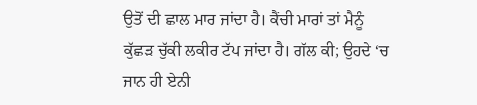ਉਤੋਂ ਦੀ ਛਾਲ ਮਾਰ ਜਾਂਦਾ ਹੈ। ਕੈਂਚੀ ਮਾਰਾਂ ਤਾਂ ਮੈਨੂੰ ਕੁੱਛੜ ਚੁੱਕੀ ਲਕੀਰ ਟੱਪ ਜਾਂਦਾ ਹੈ। ਗੱਲ ਕੀ; ਉਹਦੇ ‘ਚ ਜਾਨ ਹੀ ਏਨੀ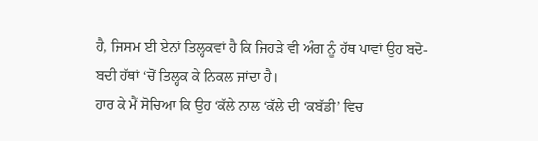ਹੈ, ਜਿਸਮ ਈ ਏਨਾਂ ਤਿਲ੍ਹਕਵਾਂ ਹੈ ਕਿ ਜਿਹੜੇ ਵੀ ਅੰਗ ਨੂੰ ਹੱਥ ਪਾਵਾਂ ਉਹ ਬਦੋ-ਬਦੀ ਹੱਥਾਂ ‘ਚੋਂ ਤਿਲ੍ਹਕ ਕੇ ਨਿਕਲ ਜਾਂਦਾ ਹੈ।
ਹਾਰ ਕੇ ਮੈਂ ਸੋਚਿਆ ਕਿ ਉਹ ‘ਕੱਲੇ ਨਾਲ ‘ਕੱਲੇ ਦੀ ‘ਕਬੱਡੀ’ ਵਿਚ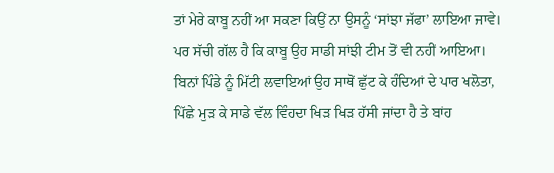ਤਾਂ ਮੇਰੇ ਕਾਬੂ ਨਹੀਂ ਆ ਸਕਣਾ ਕਿਉਂ ਨਾ ਉਸਨੂੰ ‘ਸਾਂਝਾ ਜੱਫਾ’ ਲਾਇਆ ਜਾਵੇ। ਪਰ ਸੱਚੀ ਗੱਲ ਹੈ ਕਿ ਕਾਬੂ ਉਹ ਸਾਡੀ ਸਾਂਝੀ ਟੀਮ ਤੋਂ ਵੀ ਨਹੀਂ ਆਇਆ। ਬਿਨਾਂ ਪਿੰਡੇ ਨੂੰ ਮਿੱਟੀ ਲਵਾਇਆਂ ਉਹ ਸਾਥੋਂ ਛੁੱਟ ਕੇ ਹੰਦਿਆਂ ਦੇ ਪਾਰ ਖਲੋਤਾ, ਪਿੱਛੇ ਮੁੜ ਕੇ ਸਾਡੇ ਵੱਲ ਵਿੰਹਦਾ ਖਿੜ ਖਿੜ ਹੱਸੀ ਜਾਂਦਾ ਹੈ ਤੇ ਬਾਂਹ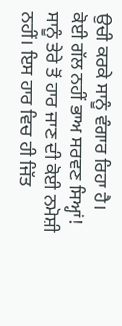ਉਚੀ ਕਰਕੇ ਸਾਨੂੰ ਵੰਗਾਰ ਰਿਹਾ ਹੈ।
ਕੋਈ ਗੱਲ ਨਹੀਂ ਭਾਅ ਸਰਵਣ ਸਿਅ੍ਹਾਂ! ਸਾਨੂੰ ਤੇਰੇ ਤੋਂ ਹਾਰ ਜਾਣ ਦੀ ਕੋਈ ਨਮੋਸ਼ੀ ਨਹੀਂ। ਇਸ ਹਾਰ ਵਿਚ ਹੀ ਜਿੱਤ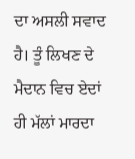ਦਾ ਅਸਲੀ ਸਵਾਦ ਹੈ। ਤੂੰ ਲਿਖਣ ਦੇ ਮੈਦਾਨ ਵਿਚ ਏਦਾਂ ਹੀ ਮੱਲਾਂ ਮਾਰਦਾ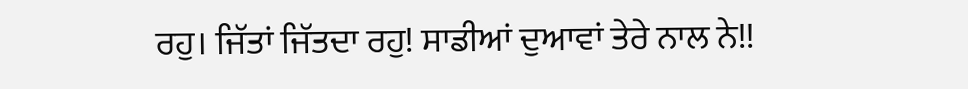ਰਹੁ। ਜਿੱਤਾਂ ਜਿੱਤਦਾ ਰਹੁ! ਸਾਡੀਆਂ ਦੁਆਵਾਂ ਤੇਰੇ ਨਾਲ ਨੇ!!